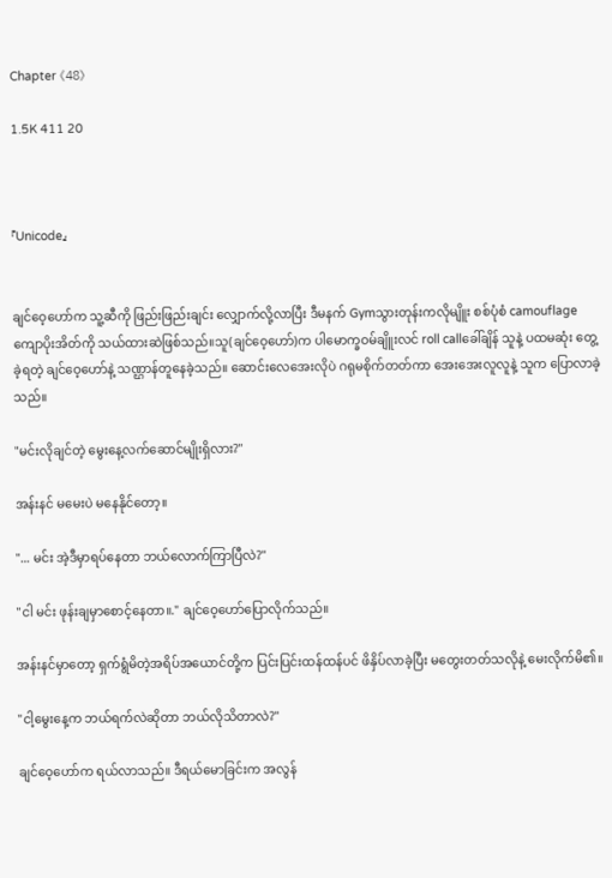Chapter 《48》

1.5K 411 20



『Unicode』


ချင်ဝေ့ဟော်က သူ့ဆီကို ဖြည်းဖြည်းချင်း လျှောက်လို့လာပြီး ဒီမနက် Gymသွားတုန်းကလိုမျိူး စစ်ပုံစံ camouflage ကျောပိုးအိတ်ကို သယ်ထားဆဲဖြစ်သည်။သူ(ချင်ဝေ့ဟော်)က ပါမောက္ခဝမ်ချိူးလင် roll callခေါ်ချိန် သူနဲ့ ပထမဆုံး တွေ့ခဲ့ရတဲ့ ချင်ဝေ့ဟော်နဲ့ သဏ္ဌာန်တူနေခဲ့သည်။ ဆောင်းလေအေးလိုပဲ ဂရုမစိုက်တတ်ကာ အေးအေးလူလူနဲ့ သူက ပြောလာခဲ့သည်။

"မင်းလိုချင်တဲ့ မွေးနေ့လက်ဆောင်မျိုးရှိလား?"

အန်းနင် မမေးပဲ မနေနိုင်တော့။

"... မင်း အဲ့ဒီမှာရပ်နေတာ ဘယ်လောက်ကြာပြီလဲ?"

"ငါ မင်း ဖုန်းချမှာစောင့်နေတာ။." ချင်ဝေ့ဟော်ပြောလိုက်သည်။

အန်းနင်မှာတော့ ရှက်ရွံမိတဲ့အရိပ်အယောင်တို့က ပြင်းပြင်းထန်ထန်ပင် ဖိနှိပ်လာခဲ့ပြီး မတွေးတတ်သလိုနဲ့ မေးလိုက်မိ၏။

"ငါ့မွေးနေ့က ဘယ်ရက်လဲဆိုတာ ဘယ်လိုသိတာလဲ?"

ချင်ဝေ့ဟော်က ရယ်လာသည်။ ဒီရယ်မောခြင်းက အလွန်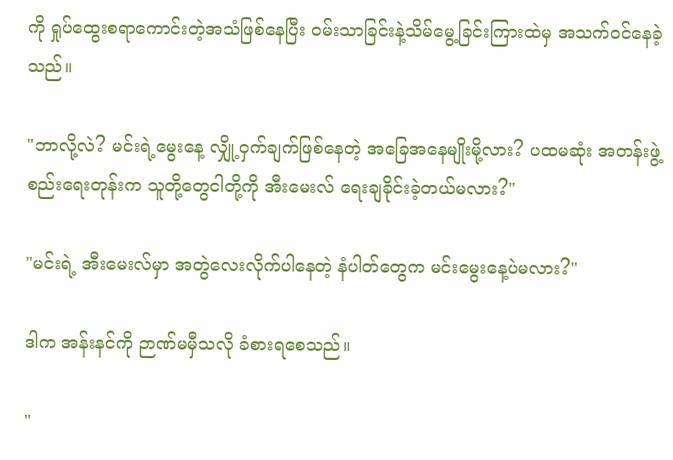ကို ရှုပ်ထွေးစရာကောင်းတဲ့အသံဖြစ်နေပြီး ဝမ်းသာခြင်းနဲ့သိမ်မွေ့ခြင်းကြားထဲမှ အသက်ဝင်နေခဲ့သည်။

"ဘာလို့လဲ? မင်းရဲ့မွေးနေ့ လျှို့ဝှက်ချက်ဖြစ်နေတဲ့ အခြေအနေမျိုးမို့လား? ပထမဆုံး အတန်းဖွဲ့စည်းရေးတုန်းက သူတို့တွေငါတို့ကို အီးမေးလ် ရေးချခိုင်းခဲ့တယ်မလား?"

"မင်းရဲ့ အီးမေးလ်မှာ အတွဲလေးလိုက်ပါနေတဲ့ နံပါတ်တွေက မင်းမွေးနေ့ပဲမလား?"

ဒါက အန်းနင်ကို ဉာဏ်မမှီသလို ခံစားရစေသည်။

"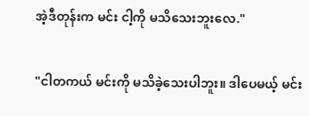အဲ့ဒီတုန်းက မင်း ငါ့ကို မသိသေးဘူးလေ."

"ငါတကယ် မင်းကို မသိခဲ့သေးပါဘူး။ ဒါပေမယ့် မင်း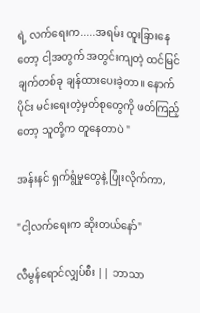ရဲ့ လက်ရေးက.....အရမ်း ထူးခြားနေတော့ ငါ့အတွက် အတွင်းကျတဲ့ ထင်မြင်ချက်တစ်ခု ချန်ထားပေးခဲ့တာ။ နောက်ပိုင်း မင်းရေးတဲ့မှတ်စုတွေကို ဖတ်ကြည့်တော့ သူတို့က တူနေတာပဲ "

အန်းနင် ရှက်ရွံမှုတွေနဲ့ ပြုံးလိုက်ကာ,

"ငါ့လက်ရေးက ဆိုးတယ်နော်"

လီမွန်ရောင်လျှပ်စီး || ဘာသာ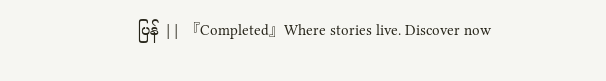ပြန် || 『Completed』Where stories live. Discover now